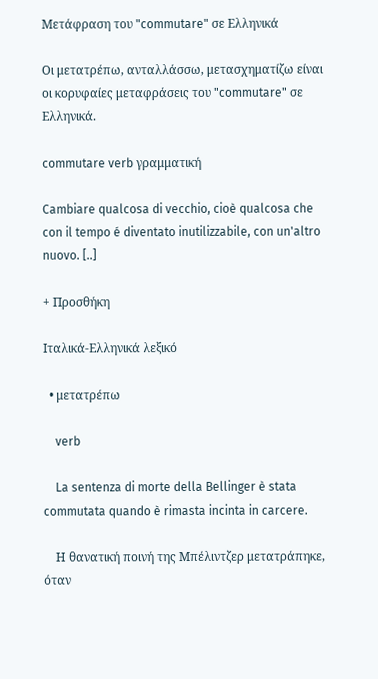Μετάφραση του "commutare" σε Ελληνικά

Οι μετατρέπω, ανταλλάσσω, μετασχηματίζω είναι οι κορυφαίες μεταφράσεις του "commutare" σε Ελληνικά.

commutare verb γραμματική

Cambiare qualcosa di vecchio, cioè qualcosa che con il tempo é diventato inutilizzabile, con un'altro nuovo. [..]

+ Προσθήκη

Ιταλικά-Ελληνικά λεξικό

  • μετατρέπω

    verb

    La sentenza di morte della Bellinger è stata commutata quando è rimasta incinta in carcere.

    Η θανατική ποινή της Μπέλιντζερ μετατράπηκε, όταν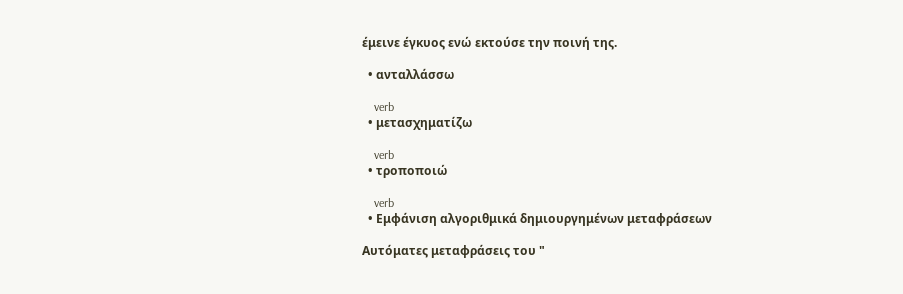έμεινε έγκυος ενώ εκτούσε την ποινή της.

  • ανταλλάσσω

    verb
  • μετασχηματίζω

    verb
  • τροποποιώ

    verb
  • Εμφάνιση αλγοριθμικά δημιουργημένων μεταφράσεων

Αυτόματες μεταφράσεις του "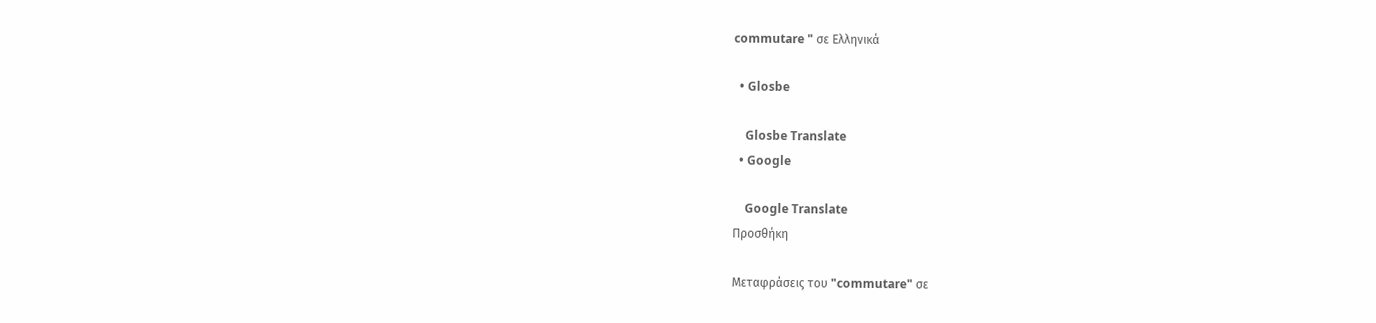commutare " σε Ελληνικά

  • Glosbe

    Glosbe Translate
  • Google

    Google Translate
Προσθήκη

Μεταφράσεις του "commutare" σε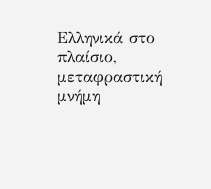Ελληνικά στο πλαίσιο, μεταφραστική μνήμη